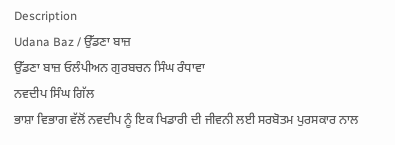Description
Udana Baz / ਉੱਡਣਾ ਬਾਜ਼
ਉੱਡਣਾ ਬਾਜ਼ ਓਲੰਪੀਅਨ ਗੁਰਬਚਨ ਸਿੰਘ ਰੰਧਾਵਾ
ਨਵਦੀਪ ਸਿੰਘ ਗਿੱਲ
ਭਾਸ਼ਾ ਵਿਭਾਗ ਵੱਲੋਂ ਨਵਦੀਪ ਨੂੰ ਇਕ ਖਿਡਾਰੀ ਦੀ ਜੀਵਨੀ ਲਈ ਸਰਬੋਤਮ ਪੁਰਸਕਾਰ ਨਾਲ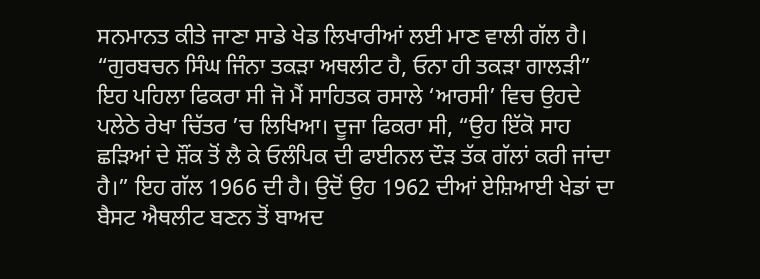ਸਨਮਾਨਤ ਕੀਤੇ ਜਾਣਾ ਸਾਡੇ ਖੇਡ ਲਿਖਾਰੀਆਂ ਲਈ ਮਾਣ ਵਾਲੀ ਗੱਲ ਹੈ। “ਗੁਰਬਚਨ ਸਿੰਘ ਜਿੰਨਾ ਤਕੜਾ ਅਥਲੀਟ ਹੈ, ਓਨਾ ਹੀ ਤਕੜਾ ਗਾਲੜੀ” ਇਹ ਪਹਿਲਾ ਫਿਕਰਾ ਸੀ ਜੋ ਮੈਂ ਸਾਹਿਤਕ ਰਸਾਲੇ ‘ਆਰਸੀ’ ਵਿਚ ਉਹਦੇ ਪਲੇਠੇ ਰੇਖਾ ਚਿੱਤਰ ’ਚ ਲਿਖਿਆ। ਦੂਜਾ ਫਿਕਰਾ ਸੀ, “ਉਹ ਇੱਕੋ ਸਾਹ ਛੜਿਆਂ ਦੇ ਸ਼ੌਂਕ ਤੋਂ ਲੈ ਕੇ ਓਲੰਪਿਕ ਦੀ ਫਾਈਨਲ ਦੌੜ ਤੱਕ ਗੱਲਾਂ ਕਰੀ ਜਾਂਦਾ ਹੈ।” ਇਹ ਗੱਲ 1966 ਦੀ ਹੈ। ਉਦੋਂ ਉਹ 1962 ਦੀਆਂ ਏਸ਼ਿਆਈ ਖੇਡਾਂ ਦਾ ਬੈਸਟ ਐਥਲੀਟ ਬਣਨ ਤੋਂ ਬਾਅਦ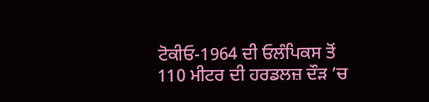ਟੋਕੀਓ-1964 ਦੀ ਓਲੰਪਿਕਸ ਤੋਂ 110 ਮੀਟਰ ਦੀ ਹਰਡਲਜ਼ ਦੌੜ ’ਚ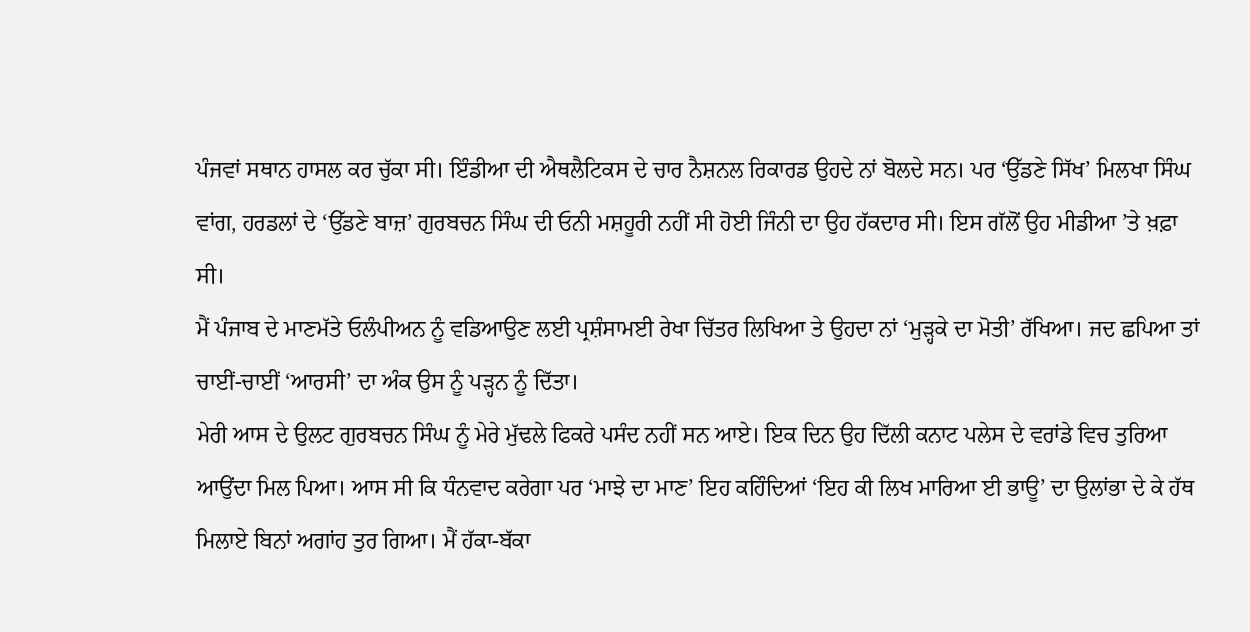ਪੰਜਵਾਂ ਸਥਾਨ ਹਾਸਲ ਕਰ ਚੁੱਕਾ ਸੀ। ਇੰਡੀਆ ਦੀ ਐਥਲੈਟਿਕਸ ਦੇ ਚਾਰ ਨੈਸ਼ਨਲ ਰਿਕਾਰਡ ਉਹਦੇ ਨਾਂ ਬੋਲਦੇ ਸਨ। ਪਰ ‘ਉੱਡਣੇ ਸਿੱਖ’ ਮਿਲਖਾ ਸਿੰਘ ਵਾਂਗ, ਹਰਡਲਾਂ ਦੇ ‘ਉੱਡਣੇ ਬਾਜ਼’ ਗੁਰਬਚਨ ਸਿੰਘ ਦੀ ਓਨੀ ਮਸ਼ਹੂਰੀ ਨਹੀਂ ਸੀ ਹੋਈ ਜਿੰਨੀ ਦਾ ਉਹ ਹੱਕਦਾਰ ਸੀ। ਇਸ ਗੱਲੋਂ ਉਹ ਮੀਡੀਆ ’ਤੇ ਖ਼ਫ਼ਾ ਸੀ।
ਮੈਂ ਪੰਜਾਬ ਦੇ ਮਾਣਮੱਤੇ ਓਲੰਪੀਅਨ ਨੂੰ ਵਡਿਆਉਣ ਲਈ ਪ੍ਰਸ਼ੰਸਾਮਈ ਰੇਖਾ ਚਿੱਤਰ ਲਿਖਿਆ ਤੇ ਉਹਦਾ ਨਾਂ ‘ਮੁੜ੍ਹਕੇ ਦਾ ਮੋਤੀ’ ਰੱਖਿਆ। ਜਦ ਛਪਿਆ ਤਾਂ ਚਾਈਂ-ਚਾਈਂ ‘ਆਰਸੀ’ ਦਾ ਅੰਕ ਉਸ ਨੂੰ ਪੜ੍ਹਨ ਨੂੰ ਦਿੱਤਾ।
ਮੇਰੀ ਆਸ ਦੇ ਉਲਟ ਗੁਰਬਚਨ ਸਿੰਘ ਨੂੰ ਮੇਰੇ ਮੁੱਢਲੇ ਫਿਕਰੇ ਪਸੰਦ ਨਹੀਂ ਸਨ ਆਏ। ਇਕ ਦਿਨ ਉਹ ਦਿੱਲੀ ਕਨਾਟ ਪਲੇਸ ਦੇ ਵਰਾਂਡੇ ਵਿਚ ਤੁਰਿਆ ਆਉਂਦਾ ਮਿਲ ਪਿਆ। ਆਸ ਸੀ ਕਿ ਧੰਨਵਾਦ ਕਰੇਗਾ ਪਰ ‘ਮਾਝੇ ਦਾ ਮਾਣ’ ਇਹ ਕਹਿੰਦਿਆਂ ‘ਇਹ ਕੀ ਲਿਖ ਮਾਰਿਆ ਈ ਭਾਊ’ ਦਾ ਉਲਾਂਭਾ ਦੇ ਕੇ ਹੱਥ ਮਿਲਾਏ ਬਿਨਾਂ ਅਗਾਂਹ ਤੁਰ ਗਿਆ। ਮੈਂ ਹੱਕਾ-ਬੱਕਾ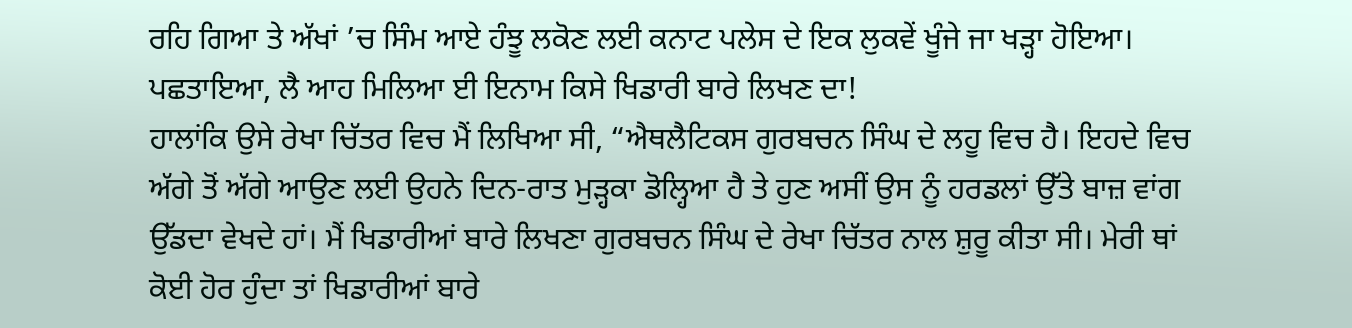ਰਹਿ ਗਿਆ ਤੇ ਅੱਖਾਂ ’ਚ ਸਿੰਮ ਆਏ ਹੰਝੂ ਲਕੋਣ ਲਈ ਕਨਾਟ ਪਲੇਸ ਦੇ ਇਕ ਲੁਕਵੇਂ ਖੂੰਜੇ ਜਾ ਖੜ੍ਹਾ ਹੋਇਆ। ਪਛਤਾਇਆ, ਲੈ ਆਹ ਮਿਲਿਆ ਈ ਇਨਾਮ ਕਿਸੇ ਖਿਡਾਰੀ ਬਾਰੇ ਲਿਖਣ ਦਾ!
ਹਾਲਾਂਕਿ ਉਸੇ ਰੇਖਾ ਚਿੱਤਰ ਵਿਚ ਮੈਂ ਲਿਖਿਆ ਸੀ, “ਐਥਲੈਟਿਕਸ ਗੁਰਬਚਨ ਸਿੰਘ ਦੇ ਲਹੂ ਵਿਚ ਹੈ। ਇਹਦੇ ਵਿਚ ਅੱਗੇ ਤੋਂ ਅੱਗੇ ਆਉਣ ਲਈ ਉਹਨੇ ਦਿਨ-ਰਾਤ ਮੁੜ੍ਹਕਾ ਡੋਲ੍ਹਿਆ ਹੈ ਤੇ ਹੁਣ ਅਸੀਂ ਉਸ ਨੂੰ ਹਰਡਲਾਂ ਉੱਤੇ ਬਾਜ਼ ਵਾਂਗ ਉੱਡਦਾ ਵੇਖਦੇ ਹਾਂ। ਮੈਂ ਖਿਡਾਰੀਆਂ ਬਾਰੇ ਲਿਖਣਾ ਗੁਰਬਚਨ ਸਿੰਘ ਦੇ ਰੇਖਾ ਚਿੱਤਰ ਨਾਲ ਸ਼ੁਰੂ ਕੀਤਾ ਸੀ। ਮੇਰੀ ਥਾਂ ਕੋਈ ਹੋਰ ਹੁੰਦਾ ਤਾਂ ਖਿਡਾਰੀਆਂ ਬਾਰੇ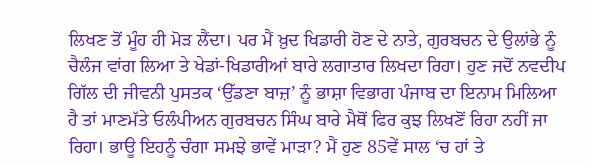ਲਿਖਣ ਤੋਂ ਮੂੰਹ ਹੀ ਮੋੜ ਲੈਂਦਾ। ਪਰ ਮੈਂ ਖ਼ੁਦ ਖਿਡਾਰੀ ਹੋਣ ਦੇ ਨਾਤੇ, ਗੁਰਬਚਨ ਦੇ ਉਲਾਂਭੇ ਨੂੰ ਚੈਲੰਜ ਵਾਂਗ ਲਿਆ ਤੇ ਖੇਡਾਂ-ਖਿਡਾਰੀਆਂ ਬਾਰੇ ਲਗਾਤਾਰ ਲਿਖਦਾ ਰਿਹਾ। ਹੁਣ ਜਦੋਂ ਨਵਦੀਪ ਗਿੱਲ ਦੀ ਜੀਵਨੀ ਪੁਸਤਕ ‘ਉੱਡਣਾ ਬਾਜ਼’ ਨੂੰ ਭਾਸ਼ਾ ਵਿਭਾਗ ਪੰਜਾਬ ਦਾ ਇਨਾਮ ਮਿਲਿਆ ਹੈ ਤਾਂ ਮਾਣਮੱਤੇ ਓਲੰਪੀਅਨ ਗੁਰਬਚਨ ਸਿੰਘ ਬਾਰੇ ਮੈਥੋਂ ਫਿਰ ਕੁਝ ਲਿਖਣੋਂ ਰਿਹਾ ਨਹੀਂ ਜਾ ਰਿਹਾ। ਭਾਊ ਇਹਨੂੰ ਚੰਗਾ ਸਮਝੇ ਭਾਵੇਂ ਮਾੜਾ? ਮੈਂ ਹੁਣ 85ਵੇਂ ਸਾਲ ‘ਚ ਹਾਂ ਤੇ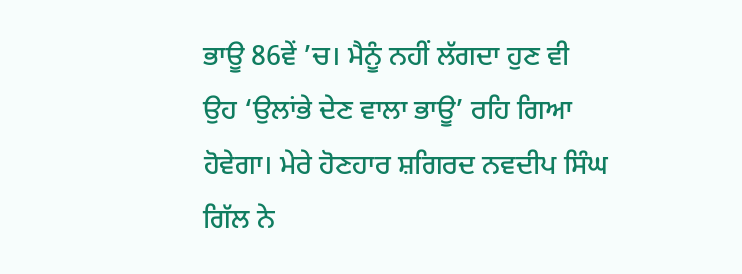ਭਾਊ 86ਵੇਂ ’ਚ। ਮੈਨੂੰ ਨਹੀਂ ਲੱਗਦਾ ਹੁਣ ਵੀ ਉਹ ‘ਉਲਾਂਭੇ ਦੇਣ ਵਾਲਾ ਭਾਊ’ ਰਹਿ ਗਿਆ ਹੋਵੇਗਾ। ਮੇਰੇ ਹੋਣਹਾਰ ਸ਼ਗਿਰਦ ਨਵਦੀਪ ਸਿੰਘ ਗਿੱਲ ਨੇ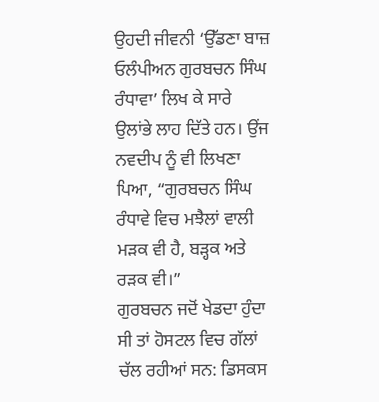ਉਹਦੀ ਜੀਵਨੀ ‘ਉੱਡਣਾ ਬਾਜ਼ ਓਲੰਪੀਅਨ ਗੁਰਬਚਨ ਸਿੰਘ ਰੰਧਾਵਾ’ ਲਿਖ ਕੇ ਸਾਰੇ ਉਲਾਂਭੇ ਲਾਹ ਦਿੱਤੇ ਹਨ। ਉਂਜ ਨਵਦੀਪ ਨੂੰ ਵੀ ਲਿਖਣਾ ਪਿਆ, “ਗੁਰਬਚਨ ਸਿੰਘ ਰੰਧਾਵੇ ਵਿਚ ਮਝੈਲਾਂ ਵਾਲੀ ਮੜਕ ਵੀ ਹੈ, ਬੜ੍ਹਕ ਅਤੇ ਰੜਕ ਵੀ।”
ਗੁਰਬਚਨ ਜਦੋਂ ਖੇਡਦਾ ਹੁੰਦਾ ਸੀ ਤਾਂ ਹੋਸਟਲ ਵਿਚ ਗੱਲਾਂ ਚੱਲ ਰਹੀਆਂ ਸਨ: ਡਿਸਕਸ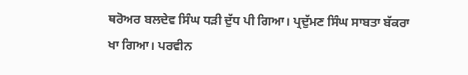ਥਰੋਅਰ ਬਲਦੇਵ ਸਿੰਘ ਧੜੀ ਦੁੱਧ ਪੀ ਗਿਆ। ਪ੍ਰਦੁੱਮਣ ਸਿੰਘ ਸਾਬਤਾ ਬੱਕਰਾ ਖਾ ਗਿਆ। ਪਰਵੀਨ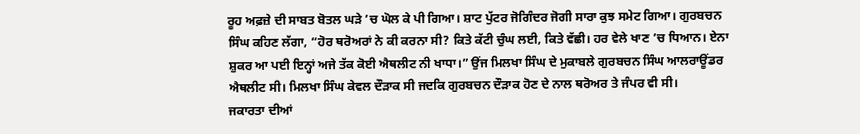ਰੂਹ ਅਫ਼ਜ਼ੇ ਦੀ ਸਾਬਤ ਬੋਤਲ ਘੜੇ ’ਚ ਘੋਲ ਕੇ ਪੀ ਗਿਆ। ਸ਼ਾਟ ਪੁੱਟਰ ਜੋਗਿੰਦਰ ਜੋਗੀ ਸਾਰਾ ਕੁਝ ਸਮੇਟ ਗਿਆ। ਗੁਰਬਚਨ ਸਿੰਘ ਕਹਿਣ ਲੱਗਾ, “ਹੋਰ ਥਰੋਅਰਾਂ ਨੇ ਕੀ ਕਰਨਾ ਸੀ? ਕਿਤੇ ਕੱਟੀ ਚੁੰਘ ਲਈ, ਕਿਤੇ ਵੱਛੀ। ਹਰ ਵੇਲੇ ਖਾਣ ’ਚ ਧਿਆਨ। ਏਨਾ ਸ਼ੁਕਰ ਆ ਪਈ ਇਨ੍ਹਾਂ ਅਜੇ ਤੱਕ ਕੋਈ ਐਥਲੀਟ ਨੀ ਖਾਧਾ।” ਉਂਜ ਮਿਲਖਾ ਸਿੰਘ ਦੇ ਮੁਕਾਬਲੇ ਗੁਰਬਚਨ ਸਿੰਘ ਆਲਰਾਊਂਡਰ ਐਥਲੀਟ ਸੀ। ਮਿਲਖਾ ਸਿੰਘ ਕੇਵਲ ਦੌੜਾਕ ਸੀ ਜਦਕਿ ਗੁਰਬਚਨ ਦੌੜਾਕ ਹੋਣ ਦੇ ਨਾਲ ਥਰੋਅਰ ਤੇ ਜੰਪਰ ਵੀ ਸੀ।
ਜਕਾਰਤਾ ਦੀਆਂ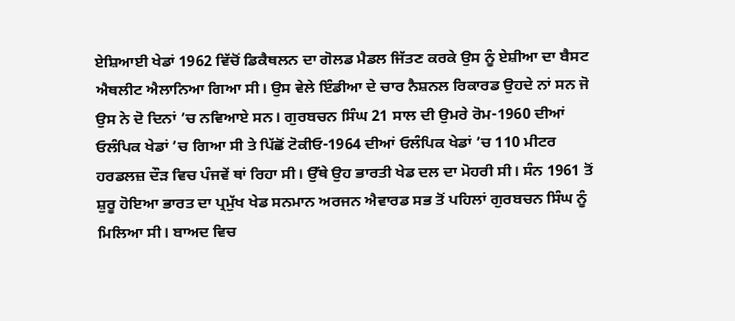ਏਸ਼ਿਆਈ ਖੇਡਾਂ 1962 ਵਿੱਚੋਂ ਡਿਕੈਥਲਨ ਦਾ ਗੋਲਡ ਮੈਡਲ ਜਿੱਤਣ ਕਰਕੇ ਉਸ ਨੂੰ ਏਸ਼ੀਆ ਦਾ ਬੈਸਟ ਐਥਲੀਟ ਐਲਾਨਿਆ ਗਿਆ ਸੀ। ਉਸ ਵੇਲੇ ਇੰਡੀਆ ਦੇ ਚਾਰ ਨੈਸ਼ਨਲ ਰਿਕਾਰਡ ਉਹਦੇ ਨਾਂ ਸਨ ਜੋ ਉਸ ਨੇ ਦੋ ਦਿਨਾਂ ’ਚ ਨਵਿਆਏ ਸਨ। ਗੁਰਬਚਨ ਸਿੰਘ 21 ਸਾਲ ਦੀ ਉਮਰੇ ਰੋਮ-1960 ਦੀਆਂ ਓਲੰਪਿਕ ਖੇਡਾਂ ’ਚ ਗਿਆ ਸੀ ਤੇ ਪਿੱਛੋਂ ਟੋਕੀਓ-1964 ਦੀਆਂ ਓਲੰਪਿਕ ਖੇਡਾਂ ’ਚ 110 ਮੀਟਰ ਹਰਡਲਜ਼ ਦੌੜ ਵਿਚ ਪੰਜਵੇਂ ਥਾਂ ਰਿਹਾ ਸੀ। ਉੱਥੇ ਉਹ ਭਾਰਤੀ ਖੇਡ ਦਲ ਦਾ ਮੋਹਰੀ ਸੀ। ਸੰਨ 1961 ਤੋਂ ਸ਼ੁਰੂ ਹੋਇਆ ਭਾਰਤ ਦਾ ਪ੍ਰਮੁੱਖ ਖੇਡ ਸਨਮਾਨ ਅਰਜਨ ਐਵਾਰਡ ਸਭ ਤੋਂ ਪਹਿਲਾਂ ਗੁਰਬਚਨ ਸਿੰਘ ਨੂੰ ਮਿਲਿਆ ਸੀ। ਬਾਅਦ ਵਿਚ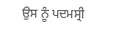ਉਸ ਨੂੰ ਪਦਮਸ੍ਰੀ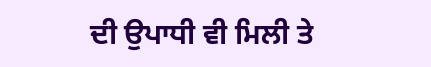ਦੀ ਉਪਾਧੀ ਵੀ ਮਿਲੀ ਤੇ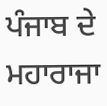ਪੰਜਾਬ ਦੇ ਮਹਾਰਾਜਾ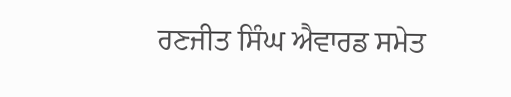ਰਣਜੀਤ ਸਿੰਘ ਐਵਾਰਡ ਸਮੇਤ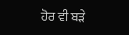ਹੋਰ ਵੀ ਬੜੇ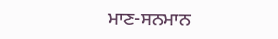ਮਾਣ-ਸਨਮਾਨ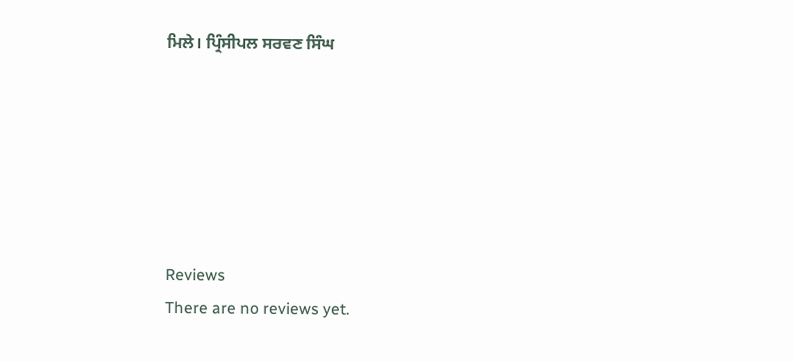ਮਿਲੇ। ਪ੍ਰਿੰਸੀਪਲ ਸਰਵਣ ਸਿੰਘ






Reviews
There are no reviews yet.